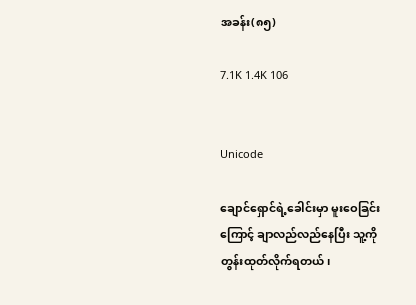အခန်း(၈၅)

7.1K 1.4K 106


Unicode

ချောင်ရှောင်ရဲ့ခေါင်းမှာ မူးဝေခြင်းကြောင့် ချာလည်လည်နေပြီး သူ့ကိုတွန်းထုတ်လိုက်ရတယ်၊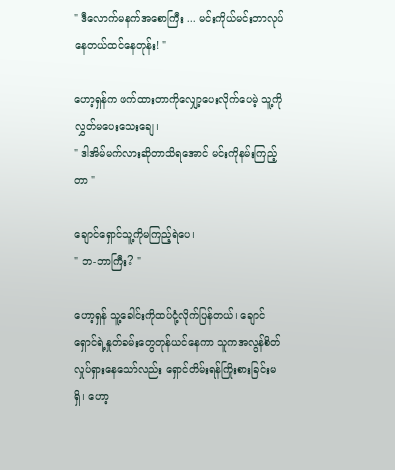" ဒီလောက်မနက်အစောကြီး ... မင်းကိုယ်မင်းဘာလုပ်နေတယ်ထင်နေတုန်း! "

ဟော့ရှန်က ဖက်ထားတာကိုလျှော့ပေးလိုက်ပေမဲ့ သူ့ကိုလွှတ်မပေးသေးချေ၊
" ဒါအိမ်မက်လားဆိုတာသိရအောင် မင်းကိုနမ်းကြည့်တာ "

ချောင်ရှောင်သူ့ကိုမကြည့်ရဲပေ၊
" ဘ-ဘာကြီး? "

ဟော့ရှန် သူ့ခေါင်းကိုထပ်ငုံ့လိုက်ပြန်တယ်၊ ချောင်ရှောင်ရဲ့နှုတ်ခမ်းတွေတုန်ယင်နေကာ သူကအလွန်စိတ်လှုပ်ရှားနေသော်လည်း ရှောင်တိမ်းရန်ကြိုးစားခြင်းမရှိ၊ ဟော့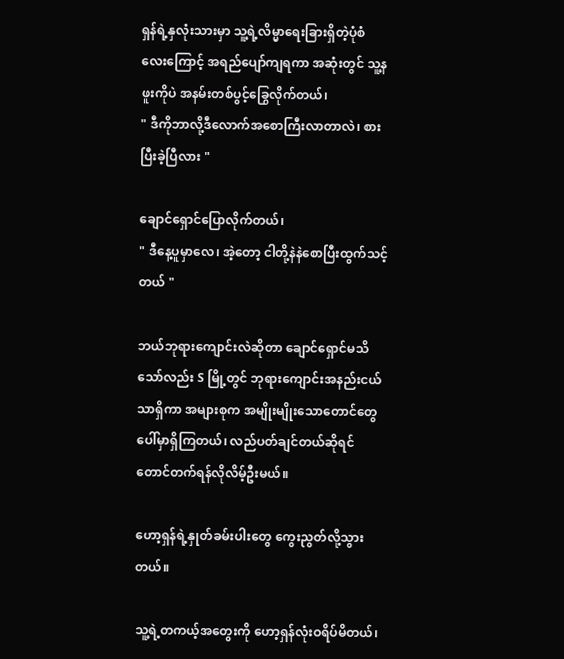ရှန်ရဲ့နှလုံးသားမှာ သူ့ရဲ့လိမ္မာရေးခြားရှိတဲ့ပုံစံလေးကြောင့် အရည်ပျော်ကျရကာ အဆုံးတွင် သူ့နဖူးကိုပဲ အနမ်းတစ်ပွင့်ခြွေလိုက်တယ်၊
" ဒီကိုဘာလို့ဒီလောက်‌အစောကြီးလာတာလဲ၊ စားပြီးခဲ့ပြီလား "

ချောင်ရှောင်ပြောလိုက်တယ်၊
" ဒီနေ့ပူမှာလေ၊ အဲ့တော့ ငါတို့နဲနဲစောပြီးထွက်သင့်တယ် "

ဘယ်ဘုရားကျောင်းလဲဆိုတာ ချောင်ရှောင်မသိသော်လည်း S မြို့တွင် ဘုရားကျောင်းအနည်းငယ်သာရှိကာ အများစုက အမျိုးမျိုးသောတောင်တွေပေါ်မှာရှိကြတယ်၊ လည်ပတ်ချင်တယ်ဆိုရင် တောင်တက်ရန်လိုလိမ့်ဦးမယ်။

ဟော့ရှန်ရဲ့နှုတ်ခမ်းပါးတွေ ကွေးညွတ်လို့သွားတယ်။

သူ့ရဲ့တကယ့်အတွေး‌ကို ဟော့ရှန်လုံးဝရိပ်မိတယ်၊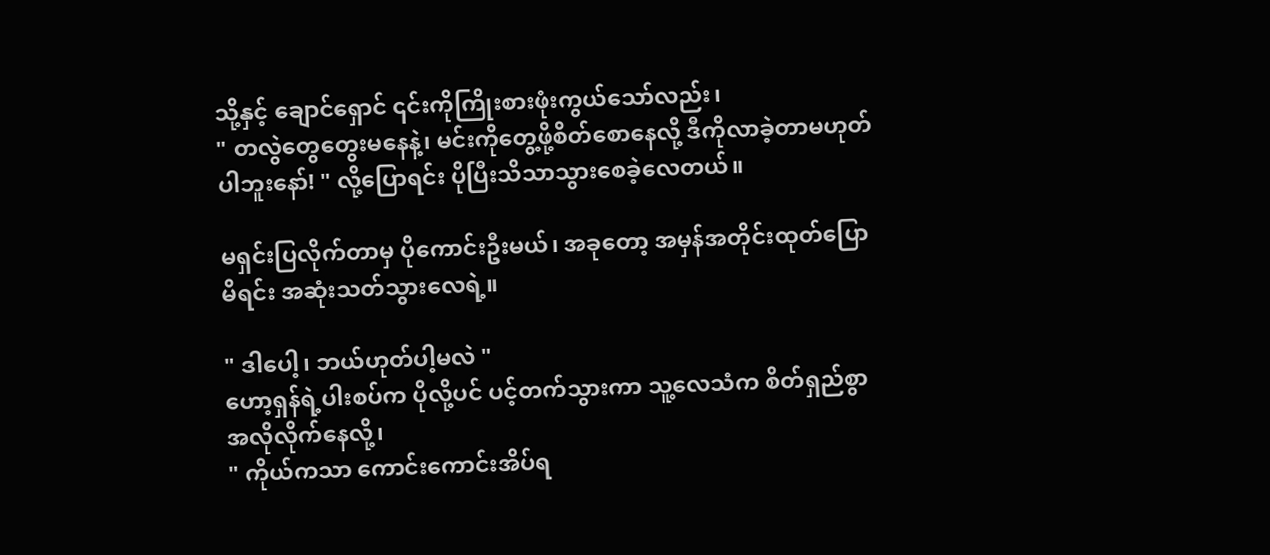သို့နှင့် ချောင်ရှောင် ၎င်းကိုကြိုးစား‌ဖုံးကွယ်သော်လည်း၊
" တလွဲတွေတွေးမနေနဲ့၊ မင်းကိုတွေ့ဖို့စိတ်စောနေလို့ ဒီကိုလာခဲ့တာမဟုတ်ပါဘူးနော်! " လို့ပြောရင်း ပိုပြီးသိသာသွားစေခဲ့လေတယ်။

မရှင်းပြလိုက်တာမှ ပိုကောင်းဦးမယ်၊ အခုတော့ အမှန်အတိုင်းထုတ်ပြောမိရင်း အဆုံးသတ်သွားလေရဲ့။

" ဒါပေါ့၊ ဘယ်ဟုတ်ပါ့မလဲ "
ဟော့ရှန်ရဲ့ပါးစပ်က ပိုလို့ပင် ပင့်တက်သွားကာ သူ့လေသံက စိတ်ရှည်စွာအလိုလိုက်နေလို့၊
" ကိုယ်ကသာ ကောင်းကောင်းအိပ်ရ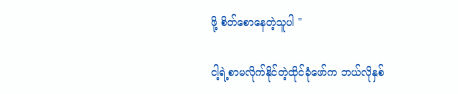ဖို့ စိတ်စောနေတဲ့သူပါ "

ငါ့ရဲ့စာမလိုက်နိုင်တဲ့ထိုင်ခုံဖော်က ဘယ်လိုနှစ်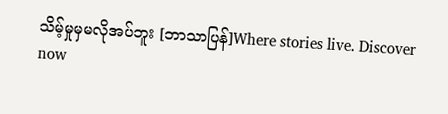သိမ့်မှုမှမလိုအပ်ဘူး [ဘာသာပြန်]Where stories live. Discover now